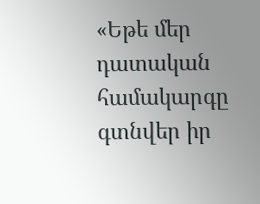«Եթե մեր դատական համակարգը գտնվեր իր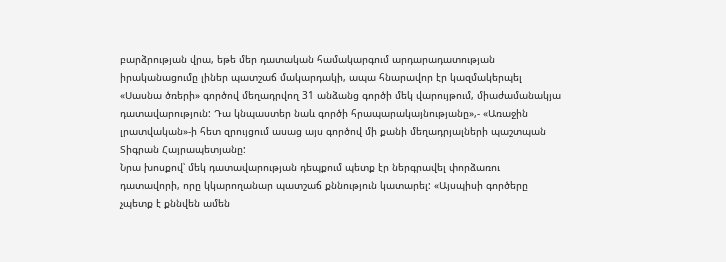բարձրության վրա, եթե մեր դատական համակարգում արդարադատության իրականացումը լիներ պատշաճ մակարդակի, ապա հնարավոր էր կազմակերպել «Սասնա ծռերի» գործով մեղադրվող 31 անձանց գործի մեկ վարույթում, միաժամանակյա դատավարություն: Դա կնպաստեր նաև գործի հրապարակայնությանը»,- «Առաջին լրատվական»-ի հետ զրույցում ասաց այս գործով մի քանի մեղադրյալների պաշտպան Տիգրան Հայրապետյանը:
Նրա խոսքով՝ մեկ դատավարության դեպքում պետք էր ներգրավել փորձառու դատավորի, որը կկարողանար պատշաճ քննություն կատարել: «Այսպիսի գործերը չպետք է քննվեն ամեն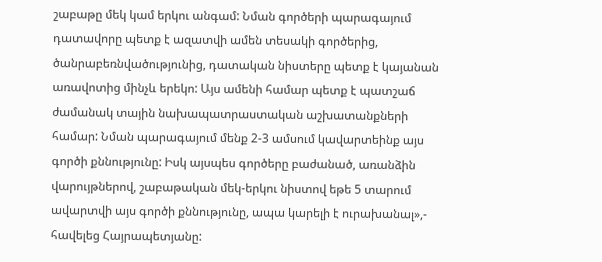շաբաթը մեկ կամ երկու անգամ: Նման գործերի պարագայում դատավորը պետք է ազատվի ամեն տեսակի գործերից, ծանրաբեռնվածությունից, դատական նիստերը պետք է կայանան առավոտից մինչև երեկո: Այս ամենի համար պետք է պատշաճ ժամանակ տային նախապատրաստական աշխատանքների համար: Նման պարագայում մենք 2-3 ամսում կավարտեինք այս գործի քննությունը: Իսկ այսպես գործերը բաժանած, առանձին վարույթներով, շաբաթական մեկ-երկու նիստով եթե 5 տարում ավարտվի այս գործի քննությունը, ապա կարելի է ուրախանալ»,- հավելեց Հայրապետյանը: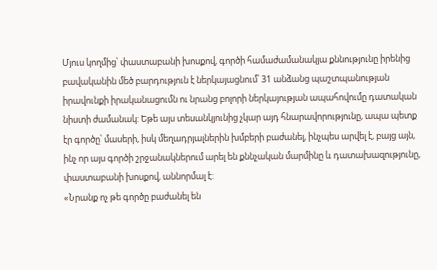Մյուս կողմից՝ փաստաբանի խոսքով, գործի համաժամանակյա քննությունը իրենից բավականին մեծ բարդություն է ներկայացնում՝ 31 անձանց պաշտպանության իրավունքի իրականացումն ու նրանց բոլորի ներկայության ապահովումը դատական նիստի ժամանակ: Եթե այս տեսանկյունից չկար այդ հնարավորությունը, ապա պետք էր գործը՝ մասերի, իսկ մեղադրյալներին խմբերի բաժանել, ինչպես արվել է, բայց այն, ինչ որ այս գործի շրջանակներում արել են քննչական մարմինը և դատախազությունը, փաստաբանի խոսքով, աննորմալ է:
«Նրանք ոչ թե գործը բաժանել են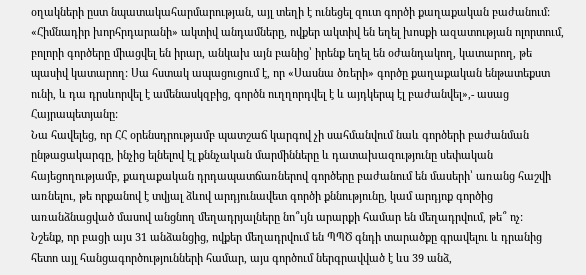օղակների ըստ նպատակահարմարության, այլ տեղի է ունեցել զուտ գործի քաղաքական բաժանում: «Հիմնադիր խորհրդարանի» ակտիվ անդամները, ովքեր ակտիվ են եղել խոսքի ազատության ոլորտում, բոլորի գործերը միացվել են իրար, անկախ այն բանից՝ իրենք եղել են օժանդակող, կատարող, թե պասիվ կատարող: Սա հստակ ապացուցում է, որ «Սասնա ծռերի» գործը քաղաքական ենթատեքստ ունի, և դա դրսևորվել է ամենասկզբից, գործն ուղղորդվել է և այդկերպ էլ բաժանվել»,- ասաց Հայրապետյանը:
Նա հավելեց, որ ՀՀ օրենսդրությամբ պատշաճ կարգով չի սահմանվում նաև գործերի բաժանման ընթացակարգը, ինչից ելնելով էլ քննչական մարմինները և դատախազությունը սեփական հայեցողությամբ, քաղաքական դրդապատճառներով գործերը բաժանում են մասերի՝ առանց հաշվի առնելու, թե որքանով է տվյալ ձևով արդյունավետ գործի քննությունը, կամ արդյոք գործից առանձնացված մասով անցնող մեղադրյալները նո՞ւյն արարքի համար են մեղադրվում, թե՞ ոչ:
Նշենք, որ բացի այս 31 անձանցից, ովքեր մեղադրվում են ՊՊԾ գնդի տարածքը գրավելու և դրանից հետո այլ հանցագործությունների համար, այս գործում ներգրավված է ևս 39 անձ,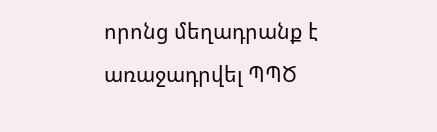որոնց մեղադրանք է առաջադրվել ՊՊԾ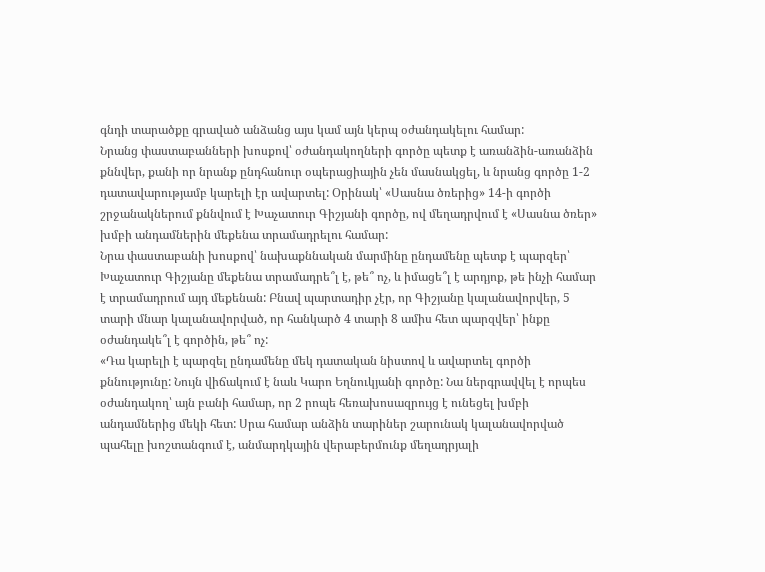գնդի տարածքը գրաված անձանց այս կամ այն կերպ օժանդակելու համար:
Նրանց փաստաբանների խոսքով՝ օժանդակողների գործը պետք է առանձին-առանձին քննվեր, քանի որ նրանք ընդհանուր օպերացիային չեն մասնակցել, և նրանց գործը 1-2 դատավարությամբ կարելի էր ավարտել: Օրինակ՝ «Սասնա ծռերից» 14-ի գործի շրջանակներում քննվում է Խաչատուր Գիշյանի գործը, ով մեղադրվում է «Սասնա ծռեր» խմբի անդամներին մեքենա տրամադրելու համար:
Նրա փաստաբանի խոսքով՝ նախաքննական մարմինը ընդամենը պետք է պարզեր՝ Խաչատուր Գիշյանը մեքենա տրամադրե՞լ է, թե՞ ոչ, և իմացե՞լ է արդյոք, թե ինչի համար է տրամադրում այդ մեքենան: Բնավ պարտադիր չէր, որ Գիշյանը կալանավորվեր, 5 տարի մնար կալանավորված, որ հանկարծ 4 տարի 8 ամիս հետ պարզվեր՝ ինքը օժանդակե՞լ է գործին, թե՞ ոչ:
«Դա կարելի է պարզել ընդամենը մեկ դատական նիստով և ավարտել գործի քննությունը: Նույն վիճակում է նաև Կարո Եղնուկյանի գործը: Նա ներգրավվել է որպես օժանդակող՝ այն բանի համար, որ 2 րոպե հեռախոսազրույց է ունեցել խմբի անդամներից մեկի հետ: Սրա համար անձին տարիներ շարունակ կալանավորված պահելը խոշտանգում է, անմարդկային վերաբերմունք մեղադրյալի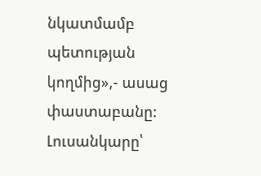նկատմամբ պետության կողմից»,- ասաց փաստաբանը:
Լուսանկարը՝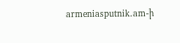armeniasputnik.am-ի